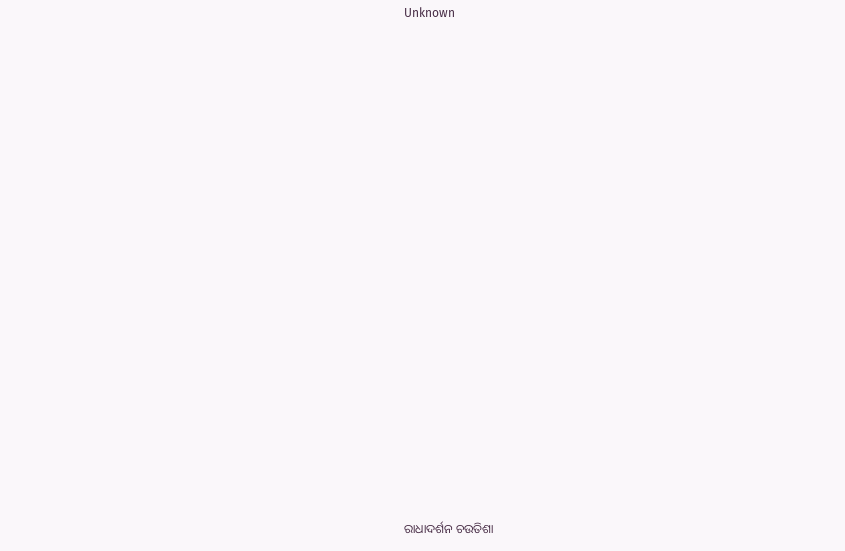Unknown



















ରାଧାଦର୍ଶନ ଚଉତିଶା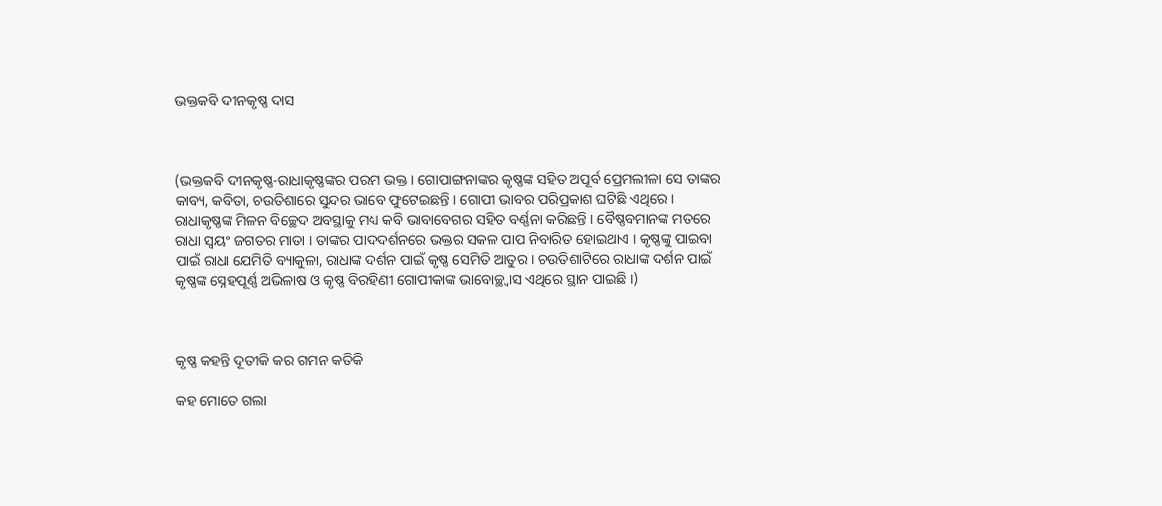ଭକ୍ତକବି ଦୀନକୃଷ୍ଣ ଦାସ



(ଭକ୍ତକବି ଦୀନକୃଷ୍ଣ-ରାଧାକୃଷ୍ଣଙ୍କର ପରମ ଭକ୍ତ । ଗୋପାଙ୍ଗନାଙ୍କର କୃଷ୍ଣଙ୍କ ସହିତ ଅପୂର୍ବ ପ୍ରେମଲୀଳା ସେ ତାଙ୍କର କାବ୍ୟ, କବିତା, ଚଉତିଶାରେ ସୁନ୍ଦର ଭାବେ ଫୁଟେଇଛନ୍ତି । ଗୋପୀ ଭାବର ପରିପ୍ରକାଶ ଘଟିଛି ଏଥିରେ । ରାଧାକୃଷ୍ଣଙ୍କ ମିଳନ ବିଚ୍ଛେଦ ଅବସ୍ଥାକୁ ମଧ୍ୟ କବି ଭାବାବେଗର ସହିତ ବର୍ଣ୍ଣନା କରିଛନ୍ତି । ବୈଷ୍ଣବମାନଙ୍କ ମତରେ ରାଧା ସ୍ୱୟଂ ଜଗତର ମାତା । ତାଙ୍କର ପାଦଦର୍ଶନରେ ଭକ୍ତର ସକଳ ପାପ ନିବାରିତ ହୋଇଥାଏ । କୃଷ୍ଣଙ୍କୁ ପାଇବା ପାଇଁ ରାଧା ଯେମିତି ବ୍ୟାକୁଳା, ରାଧାଙ୍କ ଦର୍ଶନ ପାଇଁ କୃଷ୍ଣ ସେମିତି ଆତୁର । ଚଉତିଶାଟିରେ ରାଧାଙ୍କ ଦର୍ଶନ ପାଇଁ କୃଷ୍ଣଙ୍କ ସ୍ନେହପୂର୍ଣ୍ଣ ଅଭିଳାଷ ଓ କୃଷ୍ଣ ବିରହିଣୀ ଗୋପୀକାଙ୍କ ଭାବୋଚ୍ଛ୍ୱାସ ଏଥିରେ ସ୍ଥାନ ପାଇଛି ।)



କୃଷ୍ଣ କହନ୍ତି ଦୂତୀକି କର ଗମନ କତିକି

କହ ମୋତେ ଗଲା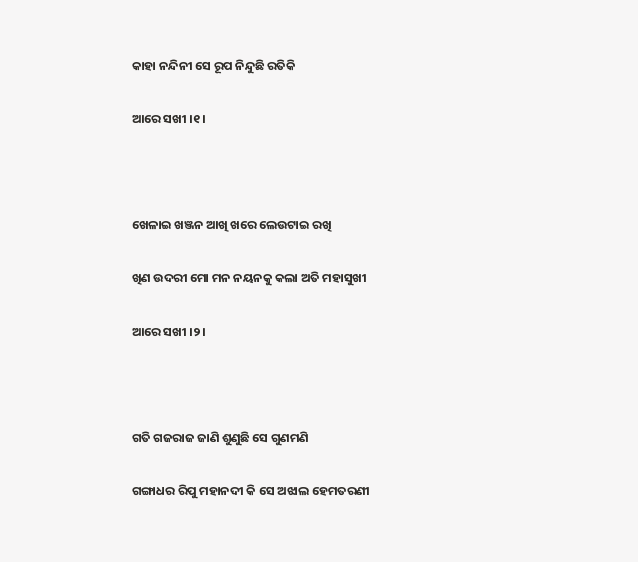କାହା ନନ୍ଦିନୀ ସେ ରୂପ ନିନ୍ଦୁଛି ରତିକି

ଆରେ ସଖୀ ।୧।



ଖେଳାଇ ଖଞ୍ଜନ ଆଖି ଖରେ ଲେଉଟାଇ ରଖି

ଖିଣ ଉଦରୀ ମୋ ମନ ନୟନକୁ କଲା ଅତି ମହାସୁଖୀ

ଆରେ ସଖୀ ।୨।



ଗତି ଗଜରାଜ ଜାଣି ଶୁଣୁଛି ସେ ଗୁଣମଣି

ଗଙ୍ଗାଧର ରିପୁ ମହାନଦୀ କି ସେ ଅଝାଲ ହେମତରଣୀ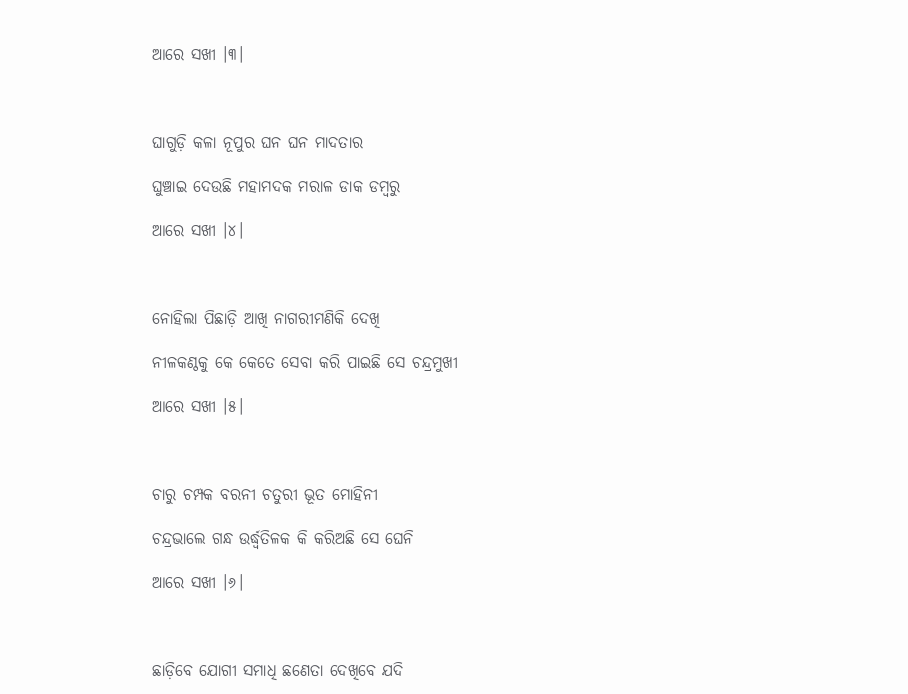ଆରେ ସଖୀ ।୩।



ଘାଗୁଡ଼ି କଳା ନୂପୁର ଘନ ଘନ ମାଦତାର

ଘୁଞ୍ଚାଇ ଦେଉଛି ମହାମଦକ ମରାଳ ଡାକ ଡମ୍ବରୁ

ଆରେ ସଖୀ ।୪।



ନୋହିଲା ପିଛାଡ଼ି ଆଖି ନାଗରୀମଣିକି ଦେଖି

ନୀଳକଣ୍ଠକୁ କେ କେତେ ସେବା କରି ପାଇଛି ସେ ଚନ୍ଦ୍ରମୁଖୀ

ଆରେ ସଖୀ ।୫।



ଚାରୁ ଚମ୍ପକ ବରନୀ ଚତୁରୀ ଭୂତ ମୋହିନୀ

ଚନ୍ଦ୍ରଭାଲେ ଗନ୍ଧ ଉର୍ଦ୍ଧ୍ୱତିଳକ କି କରିଅଛି ସେ ଘେନି

ଆରେ ସଖୀ ।୬।



ଛାଡ଼ିବେ ଯୋଗୀ ସମାଧି ଛଣେତା ଦେଖିବେ ଯଦି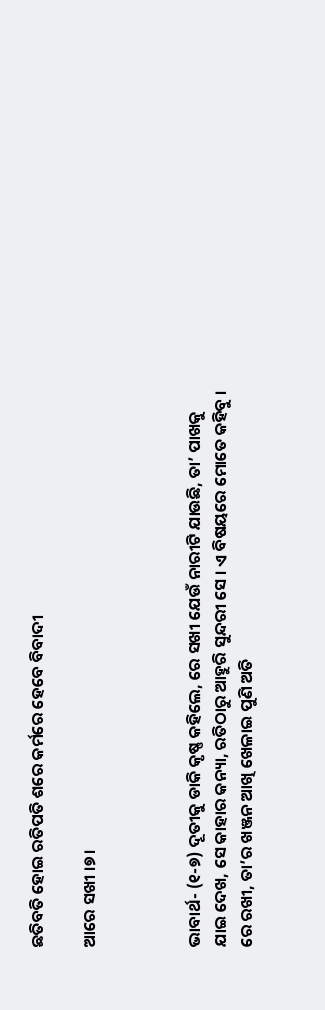ଛତିବତି ହୋଇ ରତିପତି ଶରେ କର୍ମରେ ହେବେ ବିବାଦୀ

ଆରେ ସଖୀ ।୭।



ଭାବାର୍ଥ- (୧-୭) ଦୂତୀକୁ ଡାକି କୃଷ୍ଣ କହିଲେ, ରେ ସଖୀ ଯେଉଁ ନାରୀଟି ଯାଉଛି, ତା’ ପାଖକୁ ଯାଇ ଦେଖ, ସେ କାହାର କନ୍ୟା, ରତିଠାରୁ ଆହୁରି ସୁନ୍ଦରୀ ସେ । ଏ ବିଷୟରେ ମୋତେ କହିବୁ । ରେ ରଖୀ, ତା’ର ଖଞ୍ଜନ ଆଖି ଖେଳାଇ ପୁଣି ଅତି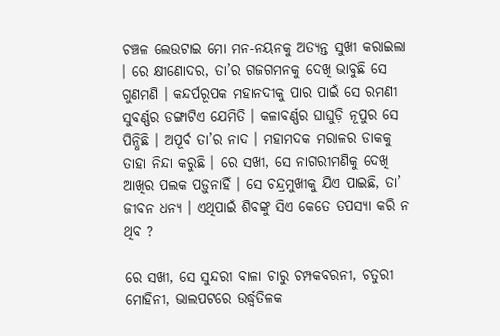ଚଞ୍ଚଳ ଲେଉଟାଇ ମୋ ମନ-ନୟନକୁ ଅତ୍ୟନ୍ତ ସୁଖୀ କରାଇଲା । ରେ କ୍ଷୀଣୋଦର, ତା’ର ଗଜଗମନକୁ ଦେଖି ଭାବୁଛି ସେ ଗୁଣମଣି । କନ୍ଦର୍ପରୂପକ ମହାନଦୀକୁ ପାର ପାଇଁ ସେ ରମଣୀ ସୁବର୍ଣ୍ଣର ଡଙ୍ଗାଟିଏ ଯେମିତି । କଳାବର୍ଣ୍ଣର ଘାଘୁଡ଼ି ନୂପୁର ସେ ପିନ୍ଧିଛି । ଅପୂର୍ବ ତା’ର ନାଦ । ମହାମଦକ ମରାଳର ଡାକକୁ ତାହା ନିନ୍ଦା କରୁଛି । ରେ ସଖୀ, ସେ ନାଗରୀମଣିକୁ ଦେଖି ଆଖିର ପଲକ ପଡ଼ୁନାହିଁ । ସେ ଚନ୍ଦ୍ରମୁଖୀକୁ ଯିଏ ପାଇଛି, ତା’ ଜୀବନ ଧନ୍ୟ । ଏଥିପାଇଁ ଶିବଙ୍କୁ ସିଏ କେତେ ତପସ୍ୟା କରି ନ ଥିବ ?

ରେ ସଖୀ, ସେ ସୁନ୍ଦରୀ ବାଳା ଚାରୁ ଚମ୍ପକବରନୀ, ଚତୁରୀ ମୋହିନୀ, ଭାଲପଟରେ ଉର୍ଦ୍ଧ୍ୱତିଳକ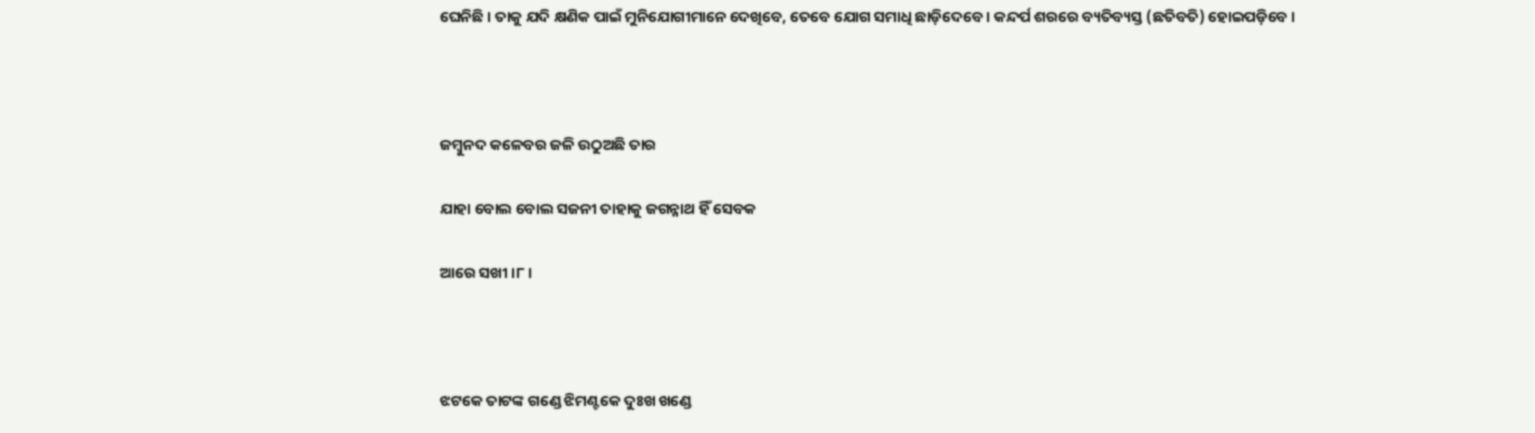ଘେନିଛି । ତାକୁ ଯଦି କ୍ଷଣିକ ପାଇଁ ମୁନିଯୋଗୀମାନେ ଦେଖିବେ, ତେବେ ଯୋଗ ସମାଧି ଛାଡ଼ିଦେବେ । କନ୍ଦର୍ପ ଶରରେ ବ୍ୟତିବ୍ୟସ୍ତ (ଛତିବତି) ହୋଇପଡ଼ିବେ ।



ଜମ୍ବୁନଦ କଳେବର ଜଳି ଉଠୁଅଛି ତାର

ଯାହା ବୋଲ ବୋଲ ସଜନୀ ତାହାକୁ ଜଗନ୍ନାଥ ହିଁ ସେବକ

ଆରେ ସଖୀ ।୮।



ଝଟକେ ତାଟଙ୍କ ଗଣ୍ଡେ ଝିମଣ୍ଟକେ ଦୁଃଖ ଖଣ୍ଡେ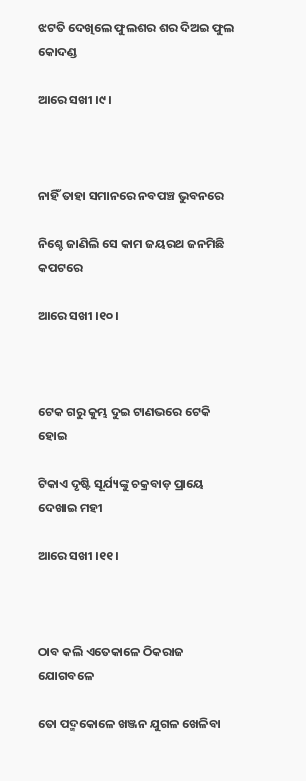ଝଟତି ଦେଖିଲେ ଫୁଲଶର ଶର ଦିଅଇ ଫୁଲ କୋଦଣ୍ଡ

ଆରେ ସଖୀ ।୯।



ନାହିଁ ତାହା ସମାନରେ ନବପଞ୍ଚ ଭୁବନରେ

ନିଶ୍ଚେ ଜାଣିଲି ସେ କାମ ଜୟରଥ ଜନମିଛି କପଟରେ

ଆରେ ସଖୀ ।୧୦।



ଟେକ ଗରୁ କୁମ୍ଭ ଦୁଇ ଟାଣଭରେ ଟେକି ହୋଇ

ଟିକାଏ ଦୃଷ୍ଟି ସୂର୍ଯ୍ୟଙ୍କୁ ଚକ୍ରବାଡ଼ ପ୍ରାୟେ ଦେଖାଇ ମହୀ

ଆରେ ସଖୀ ।୧୧।



ଠାବ କଲି ଏତେକାଳେ ଠିକରାଜ ଯୋଗବଳେ

ତୋ ପଦ୍ମକୋଳେ ଖଞ୍ଜନ ଯୁଗଳ ଖେଳିବା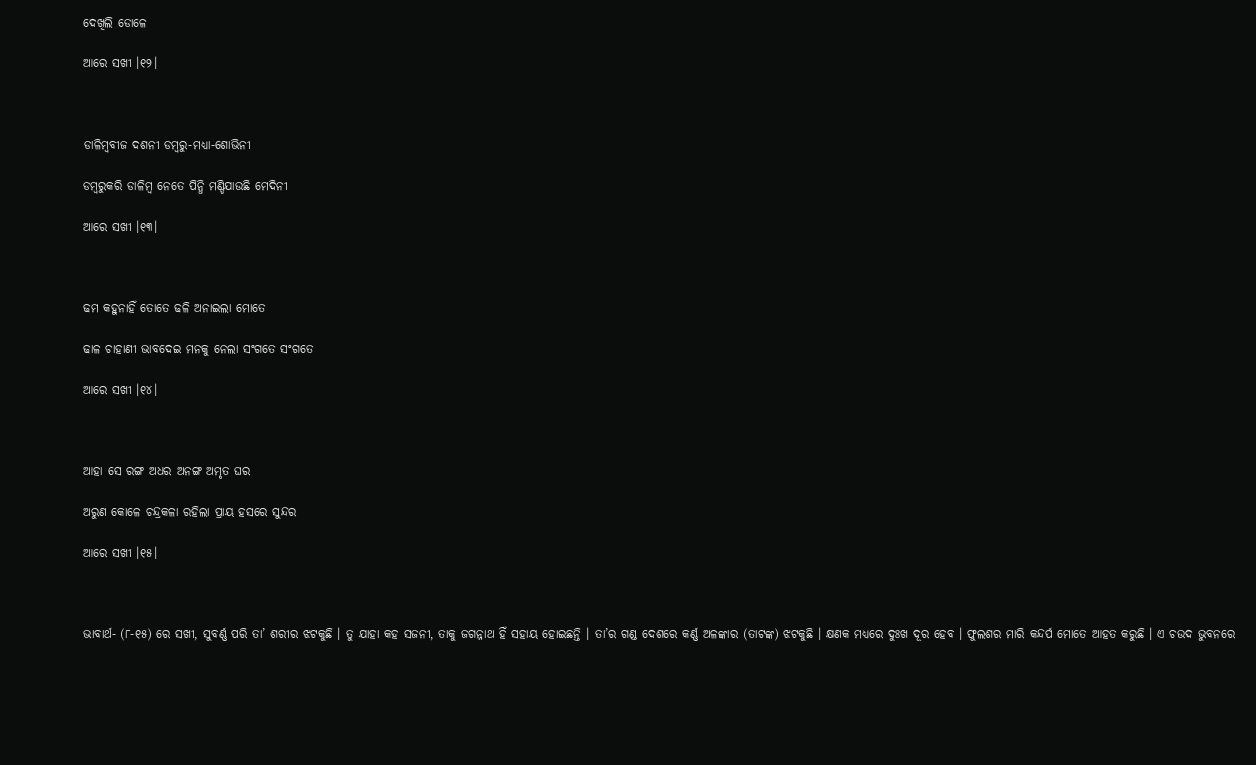ଦେଖିଲି ଡୋଳେ

ଆରେ ସଖୀ ।୧୨।



ଡାଳିମ୍ବବୀଜ ଦଶନୀ ଡମ୍ବରୁ-ମଧ୍ୟା-ଶୋଭିନୀ

ଡମ୍ବରୁକରି ଡାଳିମ୍ବ ନେତେ ପିନ୍ଧି ମଣ୍ଡିଯାଉଛି ମେଦିନୀ

ଆରେ ସଖୀ ।୧୩।



ଢମ କହୁନାହିଁ ତୋତେ ଢଳି ଅନାଇଲା ମୋତେ

ଢାଳ ଚାହାଣୀ ଭାବଦେଇ ମନକୁ ନେଲା ସଂଗତେ ସଂଗତେ

ଆରେ ସଖୀ ।୧୪।



ଆହା ସେ ରଙ୍ଗ ଅଧର ଅନଙ୍ଗ ଅମୃତ ଘର

ଅରୁଣ କୋଳେ ଚନ୍ଦ୍ରକଳା ରହିଲା ପ୍ରାୟ ହସରେ ସୁନ୍ଦର

ଆରେ ସଖୀ ।୧୫।



ଭାବାର୍ଥ- (୮-୧୫) ରେ ସଖୀ, ସୁବର୍ଣ୍ଣ ପରି ତା’ ଶରୀର ଝଟକୁଛି । ତୁ ଯାହା କହ ସଜନୀ, ତାକୁ ଜଗନ୍ନାଥ ହିଁ ସହାୟ ହୋଇଛନ୍ତି । ତା’ର ଗଣ୍ଡ ଦେଶରେ କର୍ଣ୍ଣ ଅଳଙ୍କାର (ତାଟଙ୍କ) ଝଟକୁଛି । କ୍ଷଣକ ମଧ୍ୟରେ ଦୁଃଖ ଦୂର ହେବ । ଫୁଲଶର ମାରି କନ୍ଦର୍ପ ମୋତେ ଆହତ କରୁଛି । ଏ ଚଉଦ ଭୁବନରେ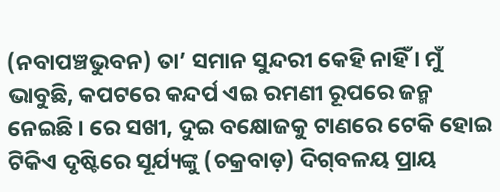(ନବାପଞ୍ଚଭୁବନ) ତା’ ସମାନ ସୁନ୍ଦରୀ କେହି ନାହିଁ । ମୁଁ ଭାବୁଛି, କପଟରେ କନ୍ଦର୍ପ ଏଇ ରମଣୀ ରୂପରେ ଜନ୍ମ ନେଇଛି । ରେ ସଖୀ, ଦୁଇ ବକ୍ଷୋଜକୁ ଟାଣରେ ଟେକି ହୋଇ ଟିକିଏ ଦୃଷ୍ଟିରେ ସୂର୍ଯ୍ୟଙ୍କୁ (ଚକ୍ରବାଡ଼) ଦିଗ୍‌ବଳୟ ପ୍ରାୟ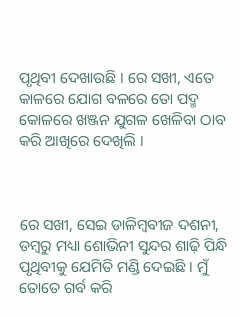ପୃଥିବୀ ଦେଖାଉଛି । ରେ ସଖୀ, ଏତେ କାଳରେ ଯୋଗ ବଳରେ ତୋ ପଦ୍ମ କୋଳରେ ଖଞ୍ଜନ ଯୁଗଳ ଖେଳିବା ଠାବ କରି ଆଖିରେ ଦେଖିଲି ।



ରେ ସଖୀ, ସେଇ ଡାଳିମ୍ବବୀଜ ଦଶନୀ, ଡମ୍ବରୁ ମଧ୍ୟା ଶୋଭିନୀ ସୁନ୍ଦର ଶାଢ଼ି ପିନ୍ଧି ପୃଥିବୀକୁ ଯେମିତି ମଣ୍ଡି ଦେଇଛି । ମୁଁ ତୋତେ ଗର୍ବ କରି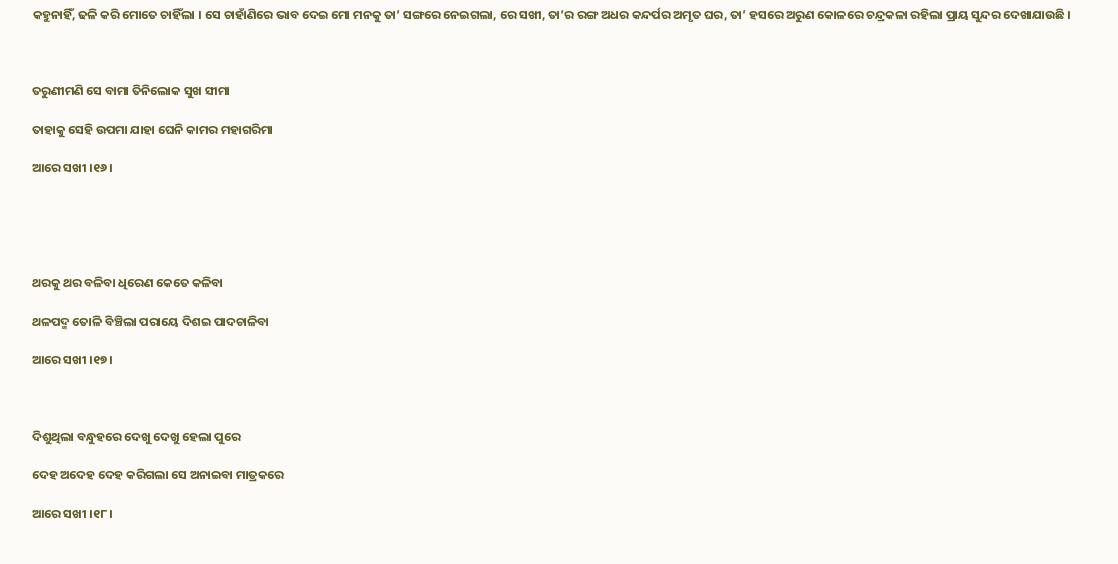କହୁନାହିଁ, ଢଳି କରି ମୋତେ ଚାହିଁଲା । ସେ ଚାହାଁଣିରେ ଭାବ ଦେଇ ମୋ ମନକୁ ତା’ ସଙ୍ଗରେ ନେଇଗଲା, ରେ ସଖୀ, ତା’ର ରଙ୍ଗ ଅଧର କନ୍ଦର୍ପର ଅମୃତ ଘର, ତା’ ହସରେ ଅରୁଣ କୋଳରେ ଚନ୍ଦ୍ରକଳା ରହିଲା ପ୍ରାୟ ସୁନ୍ଦର ଦେଖାଯାଉଛି ।



ତରୁଣୀମଣି ସେ ବାମା ତିନିଲୋକ ସୁଖ ସୀମା

ତାହାକୁ ସେହି ଉପମା ଯାହା ଘେନି କାମର ମହାଗରିମା

ଆରେ ସଖୀ ।୧୬।





ଥରକୁ ଥର ବଳିବା ଧିରେଣ କେତେ କଳିବା

ଥଳପଦ୍ମ ତୋଳି ବିଞ୍ଚିଲା ପରାୟେ ଦିଶଇ ପାଦଚାଳିବା

ଆରେ ସଖୀ ।୧୭।



ଦିଶୁଥିଲା ବନ୍ଧୁହରେ ଦେଖୁ ଦେଖୁ ହେଲା ପୁରେ

ଦେହ ଅଦେହ ଦେହ କରିଗଲା ସେ ଅନାଇବା ମାତ୍ରକରେ

ଆରେ ସଖୀ ।୧୮।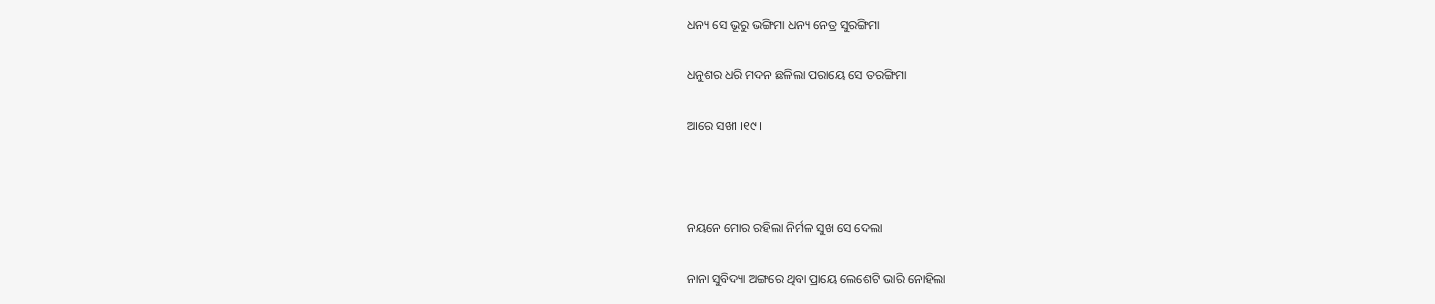ଧନ୍ୟ ସେ ଭୂରୁ ଭଙ୍ଗିମା ଧନ୍ୟ ନେତ୍ର ସୁରଙ୍ଗିମା

ଧନୁଶର ଧରି ମଦନ ଛଳିଲା ପରାୟେ ସେ ତରଙ୍ଗିମା

ଆରେ ସଖୀ ।୧୯।



ନୟନେ ମୋର ରହିଲା ନିର୍ମଳ ସୁଖ ସେ ଦେଲା

ନାନା ସୁବିଦ୍ୟା ଅଙ୍ଗରେ ଥିବା ପ୍ରାୟେ ଲେଶେଟି ଭାରି ନୋହିଲା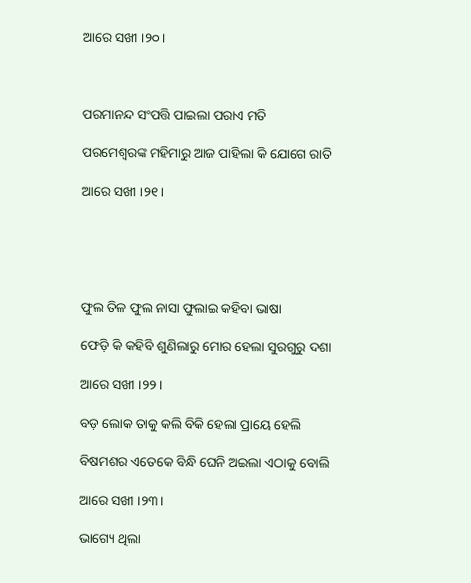ଆରେ ସଖୀ ।୨୦।



ପରମାନନ୍ଦ ସଂପତ୍ତି ପାଇଲା ପରାଏ ମତି

ପରମେଶ୍ୱରଙ୍କ ମହିମାରୁ ଆଜ ପାହିଲା କି ଯୋଗେ ରାତି

ଆରେ ସଖୀ ।୨୧।





ଫୁଲ ତିଳ ଫୁଲ ନାସା ଫୁଲାଇ କହିବା ଭାଷା

ଫେଡ଼ି କି କହିବି ଶୁଣିଲାରୁ ମୋର ହେଲା ସୁରଗୁରୁ ଦଶା

ଆରେ ସଖୀ ।୨୨।

ବଡ଼ ଲୋକ ତାକୁ କଲି ବିକି ହେଲା ପ୍ରାୟେ ହେଲି

ବିଷମଶର ଏତେକେ ବିନ୍ଧି ଘେନି ଅଇଲା ଏଠାକୁ ବୋଲି

ଆରେ ସଖୀ ।୨୩।

ଭାଗ୍ୟେ ଥିଲା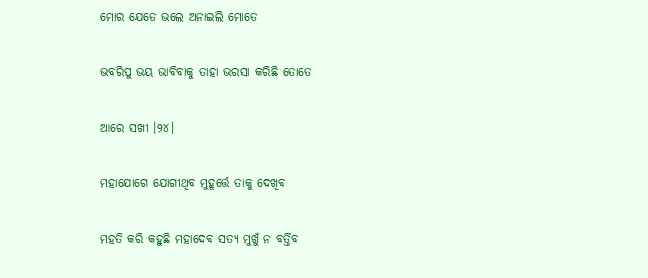ମୋର ଯେତେ ଭଲେ ଅନାଇଲି ମୋତେ

ଭବରିପୁ ଭୟ ଭାବିବାକୁ ତାହା ଭରସା କରିଛି ତୋତେ

ଆରେ ସଖୀ ।୨୪।

ମହାଯୋଗେ ଯୋଗୀଥିବ ମୁହୂର୍ତ୍ତେ ତାକୁ ଦେଖିବ

ମହତି କରି କହୁଛି ମହାଦେବ ସତ୍ୟ ମୁଖୁଁ ନ ବର୍ତ୍ତିବ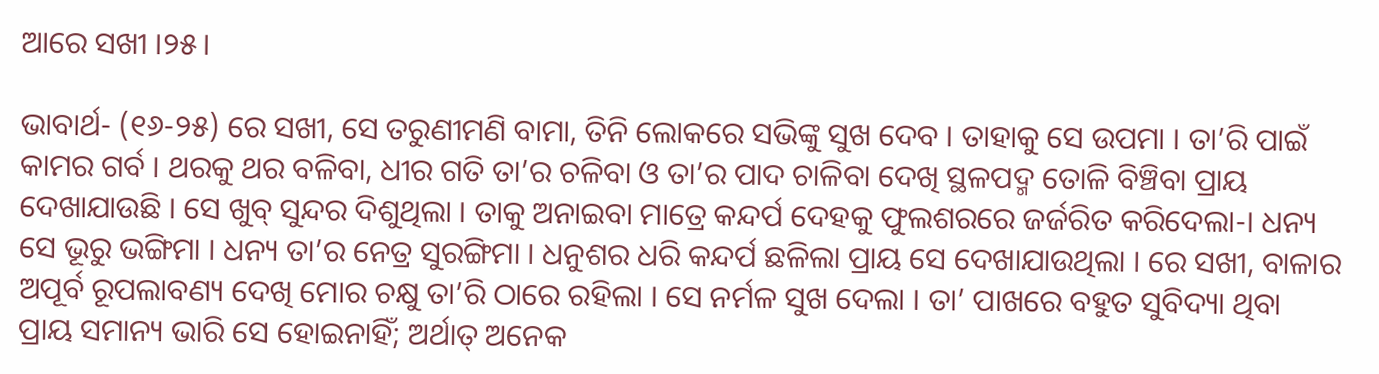ଆରେ ସଖୀ ।୨୫।

ଭାବାର୍ଥ- (୧୬-୨୫) ରେ ସଖୀ, ସେ ତରୁଣୀମଣି ବାମା, ତିନି ଲୋକରେ ସଭିଙ୍କୁ ସୁଖ ଦେବ । ତାହାକୁ ସେ ଉପମା । ତା’ରି ପାଇଁ କାମର ଗର୍ବ । ଥରକୁ ଥର ବଳିବା, ଧୀର ଗତି ତା’ର ଚଳିବା ଓ ତା’ର ପାଦ ଚାଳିବା ଦେଖି ସ୍ଥଳପଦ୍ମ ତୋଳି ବିଞ୍ଚିବା ପ୍ରାୟ ଦେଖାଯାଉଛି । ସେ ଖୁବ୍ ସୁନ୍ଦର ଦିଶୁଥିଲା । ତାକୁ ଅନାଇବା ମାତ୍ରେ କନ୍ଦର୍ପ ଦେହକୁ ଫୁଲଶରରେ ଜର୍ଜରିତ କରିଦେଲା-। ଧନ୍ୟ ସେ ଭୂରୁ ଭଙ୍ଗିମା । ଧନ୍ୟ ତା’ର ନେତ୍ର ସୁରଙ୍ଗିମା । ଧନୁଶର ଧରି କନ୍ଦର୍ପ ଛଳିଲା ପ୍ରାୟ ସେ ଦେଖାଯାଉଥିଲା । ରେ ସଖୀ, ବାଳାର ଅପୂର୍ବ ରୂପଲାବଣ୍ୟ ଦେଖି ମୋର ଚକ୍ଷୁ ତା’ରି ଠାରେ ରହିଲା । ସେ ନର୍ମଳ ସୁଖ ଦେଲା । ତା’ ପାଖରେ ବହୁତ ସୁବିଦ୍ୟା ଥିବା ପ୍ରାୟ ସମାନ୍ୟ ଭାରି ସେ ହୋଇନାହିଁ; ଅର୍ଥାତ୍‍ ଅନେକ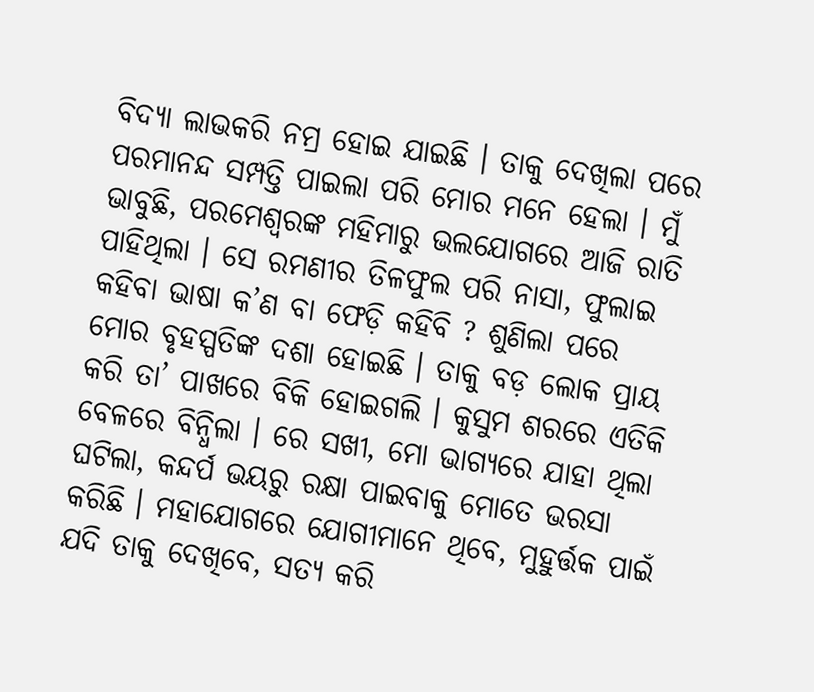ବିଦ୍ୟା ଲାଭକରି ନମ୍ର ହୋଇ ଯାଇଛି । ତାକୁ ଦେଖିଲା ପରେ ପରମାନନ୍ଦ ସମ୍ପତ୍ତି ପାଇଲା ପରି ମୋର ମନେ ହେଲା । ମୁଁ ଭାବୁଛି, ପରମେଶ୍ୱରଙ୍କ ମହିମାରୁ ଭଲଯୋଗରେ ଆଜି ରାତି ପାହିଥିଲା । ସେ ରମଣୀର ତିଳଫୁଲ ପରି ନାସା, ଫୁଲାଇ କହିବା ଭାଷା କ’ଣ ବା ଫେଡ଼ି କହିବି ? ଶୁଣିଲା ପରେ ମୋର ବୃହସ୍ପତିଙ୍କ ଦଶା ହୋଇଛି । ତାକୁ ବଡ଼ ଲୋକ ପ୍ରାୟ କରି ତା’ ପାଖରେ ବିକି ହୋଇଗଲି । କୁସୁମ ଶରରେ ଏତିକି ବେଳରେ ବିନ୍ଧିଲା । ରେ ସଖୀ, ମୋ ଭାଗ୍ୟରେ ଯାହା ଥିଲା ଘଟିଲା, କନ୍ଦର୍ପ ଭୟରୁ ରକ୍ଷା ପାଇବାକୁ ମୋତେ ଭରସା କରିଛି । ମହାଯୋଗରେ ଯୋଗୀମାନେ ଥିବେ, ମୁହୁର୍ତ୍ତକ ପାଇଁ ଯଦି ତାକୁ ଦେଖିବେ, ସତ୍ୟ କରି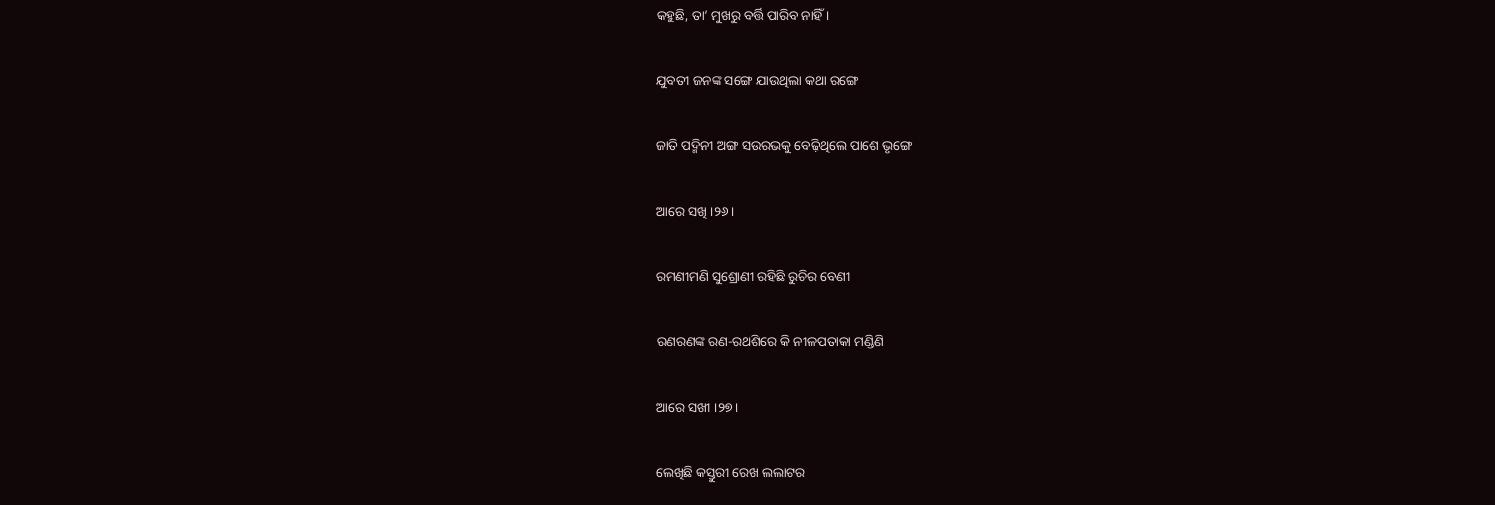କହୁଛି, ତା’ ମୁଖରୁ ବର୍ତ୍ତି ପାରିବ ନାହିଁ ।

ଯୁବତୀ ଜନଙ୍କ ସଙ୍ଗେ ଯାଉଥିଲା କଥା ରଙ୍ଗେ

ଜାତି ପଦ୍ମିନୀ ଅଙ୍ଗ ସଉରଭକୁ ବେଢ଼ିଥିଲେ ପାଶେ ଭୃଙ୍ଗେ

ଆରେ ସଖି ।୨୬।

ରମଣୀମଣି ସୁଶ୍ରୋଣୀ ରହିଛି ରୁଚିର ବେଣୀ

ରଣରଣଙ୍କ ରଣ-ରଥଶିରେ କି ନୀଳପତାକା ମଣ୍ଡିଣି

ଆରେ ସଖୀ ।୨୭।

ଲେଖିଛି କସ୍ତୁରୀ ରେଖ ଲଲାଟର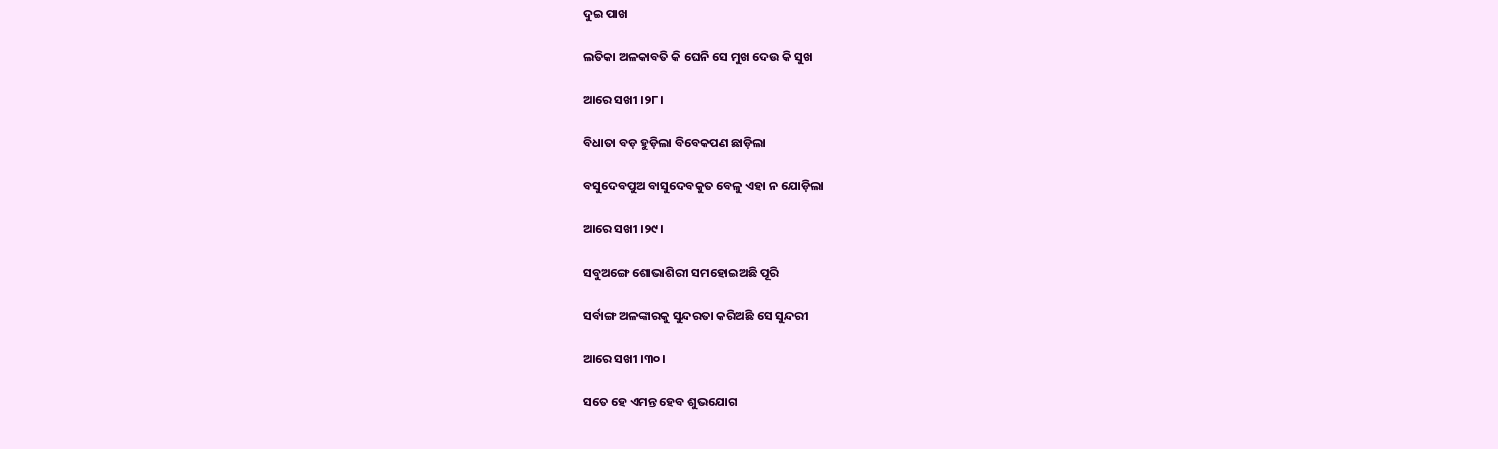ଦୁଇ ପାଖ

ଲତିକା ଅଳକାବତି କି ଘେନି ସେ ମୁଖ ଦେଉ କି ସୁଖ

ଆରେ ସଖୀ ।୨୮।

ବିଧାତା ବଡ଼ ହୁଡ଼ିଲା ବିବେକପଣ ଛାଡ଼ିଲା

ବସୁଦେବପୁଅ ବାସୁଦେବକୁତ ବେଳୁ ଏହା ନ ଯୋଡ଼ିଲା

ଆରେ ସଖୀ ।୨୯।

ସବୁଅଙ୍ଗେ ଶୋଭାଶିରୀ ସମହୋଇଅଛି ପୂରି

ସର୍ବାଙ୍ଗ ଅଳଙ୍କାରକୁ ସୁନ୍ଦରତା କରିଅଛି ସେ ସୁନ୍ଦରୀ

ଆରେ ସଖୀ ।୩୦।

ସତେ ହେ ଏମନ୍ତ ହେବ ଶୁଭଯୋଗ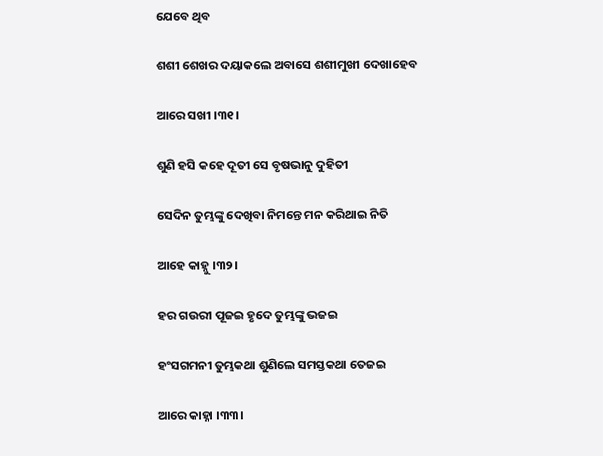ଯେବେ ଥିବ

ଶଶୀ ଶେଖର ଦୟାକଲେ ଅବାସେ ଶଶୀମୁଖୀ ଦେଖାହେବ

ଆରେ ସଖୀ ।୩୧।

ଶୁଣି ହସି କହେ ଦୂତୀ ସେ ବୃଷଭାନୁ ଦୁହିତୀ

ସେଦିନ ତୁମ୍ଭଙ୍କୁ ଦେଖିବା ନିମନ୍ତେ ମନ କରିଥାଇ ନିତି

ଆହେ କାହ୍ନୁ ।୩୨।

ହର ଗଉରୀ ପୂଜଇ ହୃଦେ ତୁମ୍ଭଙ୍କୁ ଭଜଇ

ହଂସଗମନୀ ତୁମ୍ଭକଥା ଶୁଣିଲେ ସମସ୍ତକଥା ତେଜଇ

ଆରେ କାହ୍ନା ।୩୩।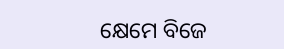କ୍ଷେମେ ବିଜେ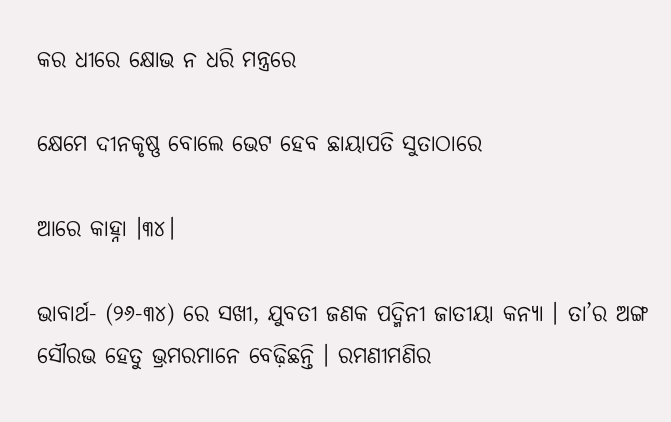କର ଧୀରେ କ୍ଷୋଭ ନ ଧରି ମନ୍ତ୍ରରେ

କ୍ଷେମେ ଦୀନକୃଷ୍ଣ ବୋଲେ ଭେଟ ହେବ ଛାୟାପତି ସୁତାଠାରେ

ଆରେ କାହ୍ନା ।୩୪।

ଭାବାର୍ଥ- (୨୬-୩୪) ରେ ସଖୀ, ଯୁବତୀ ଜଣକ ପଦ୍ମିନୀ ଜାତୀୟା କନ୍ୟା । ତା’ର ଅଙ୍ଗ ସୌରଭ ହେତୁ ଭ୍ରମରମାନେ ବେଢ଼ିଛନ୍ତି । ରମଣୀମଣିର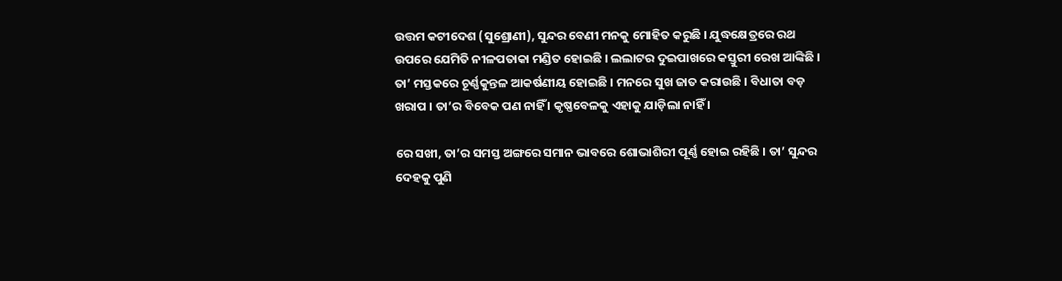ଉତ୍ତମ କଟୀଦେଶ (ସୁଶ୍ରୋଣୀ), ସୁନ୍ଦର ବେଣୀ ମନକୁ ମୋହିତ କରୁଛି । ଯୁଦ୍ଧକ୍ଷେତ୍ରରେ ରଥ ଉପରେ ଯେମିତି ନୀଳପତାକା ମଣ୍ଡିତ ହୋଇଛି । ଲଲାଟର ଦୁଇପାଖରେ କସ୍ତୁରୀ ରେଖ ଆଙ୍କିଛି । ତା’ ମସ୍ତକରେ ଚୂର୍ଣ୍ଣକୁନ୍ତଳ ଆକର୍ଷଣୀୟ ହୋଇଛି । ମନରେ ସୁଖ ଜାତ କରାଉଛି । ବିଧାତା ବଡ଼ ଖରାପ । ତା’ର ବିବେକ ପଣ ନାହିଁ । କୃଷ୍ଣବେଳକୁ ଏହାକୁ ଯାଡ଼ିଲା ନାହିଁ ।

ରେ ସଖୀ, ତା’ର ସମସ୍ତ ଅଙ୍ଗରେ ସମାନ ଭାବରେ ଶୋଭାଶିରୀ ପୂର୍ଣ୍ଣ ହୋଇ ରହିଛି । ତା’ ସୁନ୍ଦର ଦେହକୁ ପୁଣି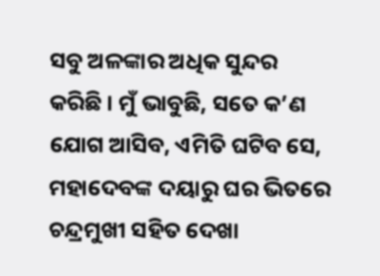ସବୁ ଅଳଙ୍କାର ଅଧିକ ସୁନ୍ଦର କରିଛି । ମୁଁ ଭାବୁଛି, ସତେ କ’ଣ ଯୋଗ ଆସିବ, ଏମିତି ଘଟିବ ସେ, ମହାଦେବଙ୍କ ଦୟାରୁ ଘର ଭିତରେ ଚନ୍ଦ୍ରମୁଖୀ ସହିତ ଦେଖା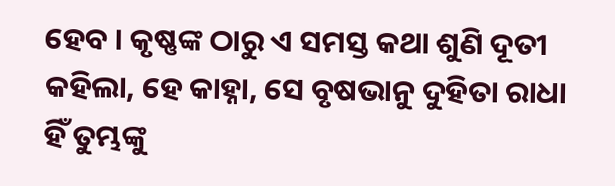ହେବ । କୃଷ୍ଣଙ୍କ ଠାରୁ ଏ ସମସ୍ତ କଥା ଶୁଣି ଦୂତୀ କହିଲା, ହେ କାହ୍ନା, ସେ ବୃଷଭାନୁ ଦୁହିତା ରାଧା ହିଁ ତୁମ୍ଭଙ୍କୁ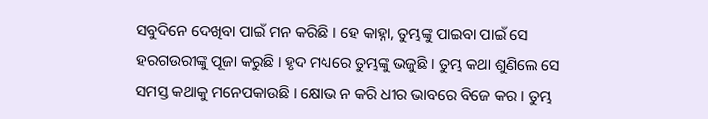ସବୁଦିନେ ଦେଖିବା ପାଇଁ ମନ କରିଛି । ହେ କାହ୍ନା, ତୁମ୍ଭଙ୍କୁ ପାଇବା ପାଇଁ ସେ ହରଗଉରୀଙ୍କୁ ପୂଜା କରୁଛି । ହୃଦ ମଧ୍ୟରେ ତୁମ୍ଭଙ୍କୁ ଭଜୁଛି । ତୁମ୍ଭ କଥା ଶୁଣିଲେ ସେ ସମସ୍ତ କଥାକୁ ମନେପକାଉଛି । କ୍ଷୋଭ ନ କରି ଧୀର ଭାବରେ ବିଜେ କର । ତୁମ୍ଭ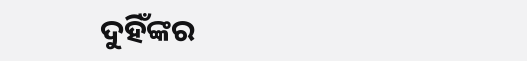ଦୁହିଁଙ୍କର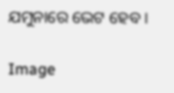ଯମୁନାରେ ଭେଟ ହେବ ।

Image